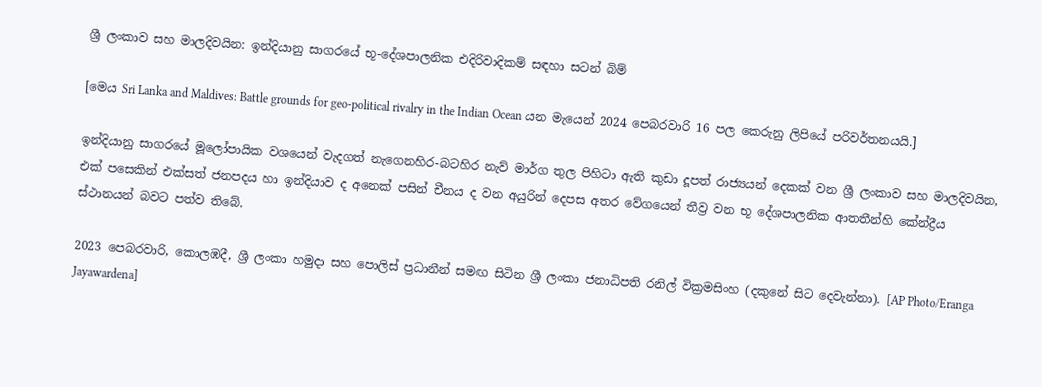ශ්‍රී ලංකාව සහ මාලදිවයින: ඉන්දියානු සාගරයේ භූ-දේශපාලනික එදිරිවාදිකම් සඳහා සටන් බිම්

[මෙය Sri Lanka and Maldives: Battle grounds for geo-political rivalry in the Indian Ocean යන මැයෙන් 2024 පෙබරවාරි 16 පල කෙරුනු ලිපියේ පරිවර්තනයයි.]

ඉන්දියානු සාගරයේ මූලෝපායික වශයෙන් වැදගත් නැගෙනහිර-බටහිර නැව් මාර්ග තුල පිහිටා ඇති කුඩා දූපත් රාජ්‍යයන් දෙකක් වන ශ්‍රී ලංකාව සහ මාලදිවයින, එක් පසෙකින් එක්සත් ජනපදය හා ඉන්දියාව ද අනෙක් පසින් චීනය ද වන අයුරින් දෙපස අතර වේගයෙන් තීව්‍ර වන භූ දේශපාලනික ආතතීන්හි කේන්ද්‍රීය ස්ථානයන් බවට පත්ව තිබේ.

2023 පෙබරවාරි, කොලඹදී, ශ්‍රී ලංකා හමුදා සහ පොලිස් ප්‍රධානීන් සමඟ සිටින ශ්‍රී ලංකා ජනාධිපති රනිල් වික්‍රමසිංහ (දකුනේ සිට දෙවැන්නා). [AP Photo/Eranga Jayawardena]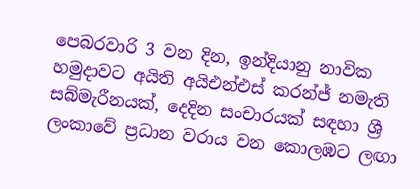පෙබරවාරි 3 වන දින, ඉන්දියානු නාවික හමුදාවට අයිති අයිඑන්එස් කරන්ජ් නමැති සබ්මැරීනයක්, දෙදින සංචාරයක් සඳහා ශ්‍රී ලංකාවේ ප්‍රධාන වරාය වන කොලඹට ලඟා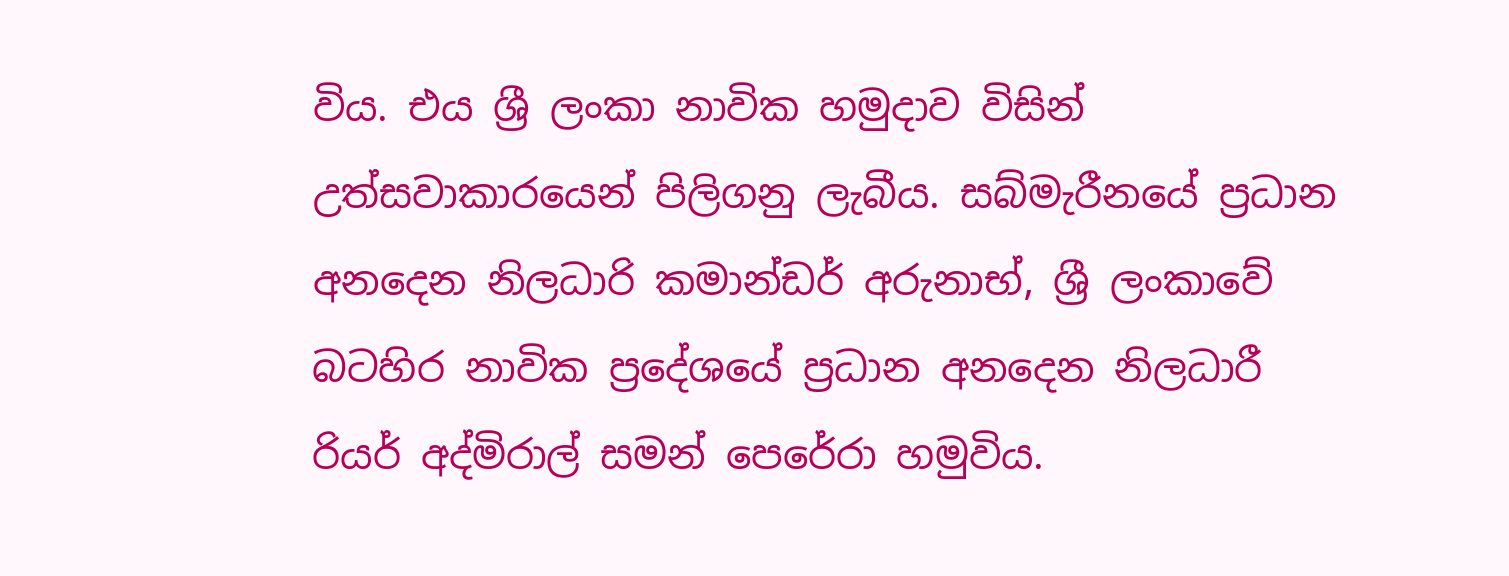විය. එය ශ්‍රී ලංකා නාවික හමුදාව විසින් උත්සවාකාරයෙන් පිලිගනු ලැබීය. සබ්මැරීනයේ ප්‍රධාන අනදෙන නිලධාරි කමාන්ඩර් අරුනාභ්, ශ්‍රී ලංකාවේ බටහිර නාවික ප්‍රදේශයේ ප්‍රධාන අනදෙන නිලධාරී රියර් අද්මිරාල් සමන් පෙරේරා හමුවිය.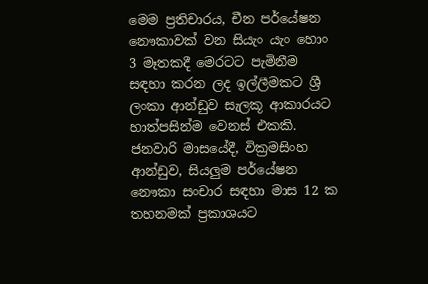මෙම ප්‍රතිචාරය, චීන පර්යේෂන නෞකාවක් වන සියැං යැං හොං 3 මෑතකදී මෙරටට පැමිනීම සඳහා කරන ලද ඉල්ලීමකට ශ්‍රී ලංකා ආන්ඩුව සැලකූ ආකාරයට හාත්පසින්ම වෙනස් එකකි. ජනවාරි මාසයේදී, වික්‍රමසිංහ ආන්ඩුව, සියලුම පර්යේෂන නෞකා සංචාර සඳහා මාස 12 ක තහනමක් ප්‍රකාශයට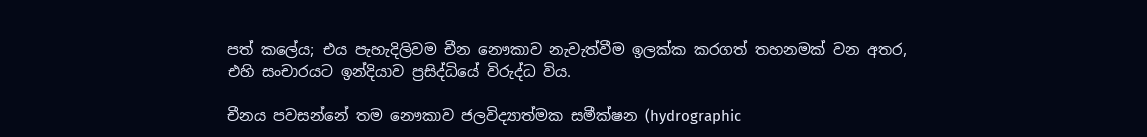පත් කලේය; එය පැහැදිලිවම චීන නෞකාව නැවැත්වීම ඉලක්ක කරගත් තහනමක් වන අතර, එහි සංචාරයට ඉන්දියාව ප්‍රසිද්ධියේ විරුද්ධ විය.

චීනය පවසන්නේ තම නෞකාව ජලවිද්‍යාත්මක සමීක්ෂන (hydrographic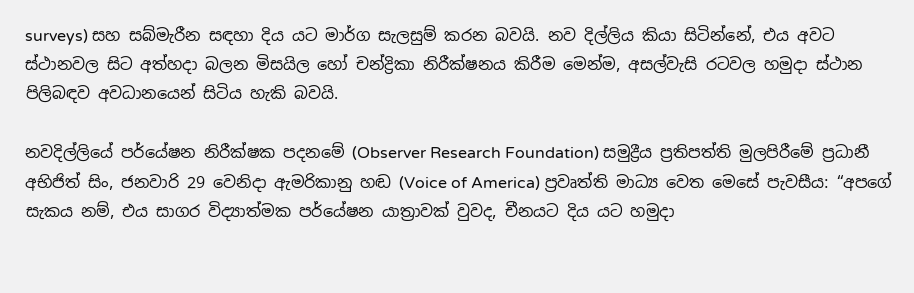surveys) සහ සබ්මැරීන සඳහා දිය යට මාර්ග සැලසුම් කරන බවයි. නව දිල්ලිය කියා සිටින්නේ, එය අවට ස්ථානවල සිට අත්හදා බලන මිසයිල හෝ චන්ද්‍රිකා නිරීක්ෂනය කිරීම මෙන්ම, අසල්වැසි රටවල හමුදා ස්ථාන පිලිබඳව අවධානයෙන් සිටිය හැකි බවයි.

නවදිල්ලියේ පර්යේෂන නිරීක්ෂක පදනමේ (Observer Research Foundation) සමුද්‍රීය ප්‍රතිපත්ති මුලපිරීමේ ප්‍රධානී අභිජිත් සිං, ජනවාරි 29 වෙනිදා ඇමරිකානු හඬ (Voice of America) ප්‍රවෘත්ති මාධ්‍ය වෙත මෙසේ පැවසීය: “අපගේ සැකය නම්, එය සාගර විද්‍යාත්මක පර්යේෂන යාත්‍රාවක් වුවද, චීනයට දිය යට හමුදා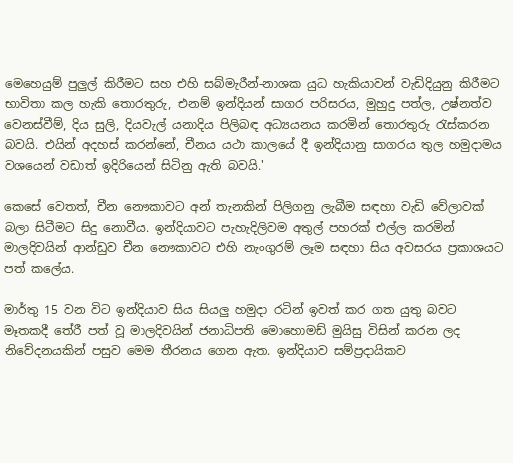මෙහෙයුම් පුලුල් කිරීමට සහ එහි සබ්මැරීන්-නාශක යුධ හැකියාවන් වැඩිදියුනු කිරීමට භාවිතා කල හැකි තොරතුරු, එනම් ඉන්දියන් සාගර පරිසරය, මුහුදු පත්ල, උෂ්නත්ව වෙනස්වීම්, දිය සුලි, දියවැල් යනාදිය පිලිබඳ අධ්‍යයනය කරමින් තොරතුරු රැස්කරන බවයි. එයින් අදහස් කරන්නේ, චීනය යථා කාලයේ දී ඉන්දියානු සාගරය තුල හමුදාමය වශයෙන් වඩාත් ඉදිරියෙන් සිටිනු ඇති බවයි.'

කෙසේ වෙතත්, චීන නෞකාවට අන් තැනකින් පිලිගනු ලැබීම සඳහා වැඩි වේලාවක් බලා සිටීමට සිදු නොවීය. ඉන්දියාවට පැහැදිලිවම අතුල් පහරක් එල්ල කරමින් මාලදිවයින් ආන්ඩුව චීන නෞකාවට එහි නැංගුරම් ලෑම සඳහා සිය අවසරය ප්‍රකාශයට පත් කලේය.

මාර්තු 15 වන විට ඉන්දියාව සිය සියලු හමුදා රටින් ඉවත් කර ගත යුතු බවට මෑතකදී තේරී පත් වූ මාලදිවයින් ජනාධිපති මොහොමඩ් මුයිසු විසින් කරන ලද නිවේදනයකින් පසුව මෙම තීරනය ගෙන ඇත. ඉන්දියාව සම්ප්‍රදායිකව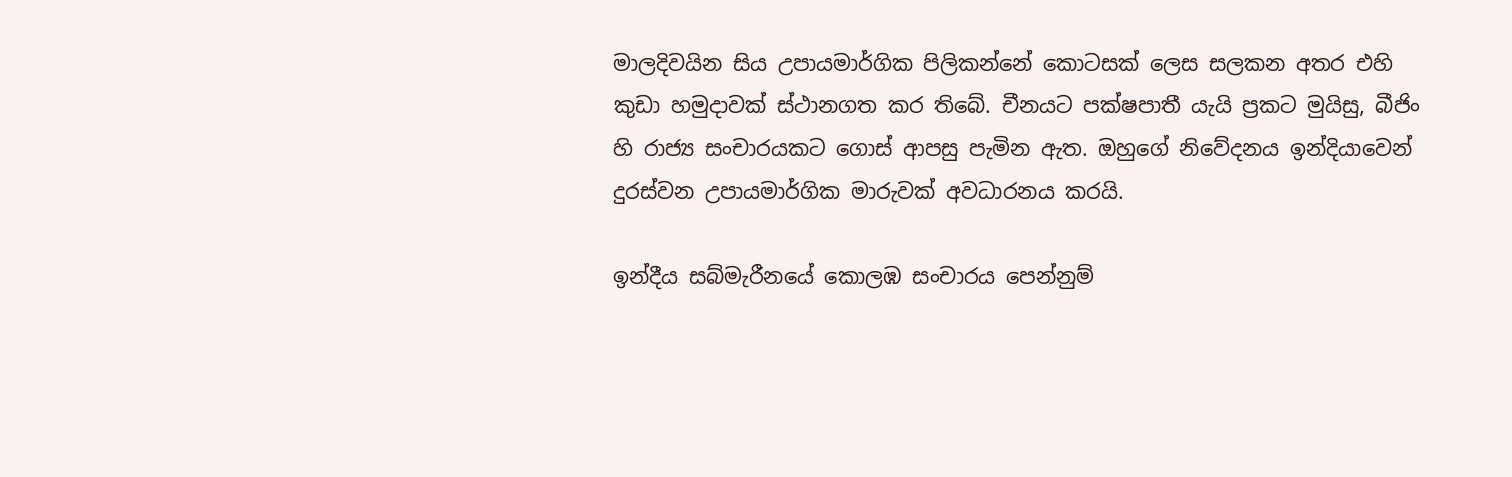මාලදිවයින සිය උපායමාර්ගික පිලිකන්නේ කොටසක් ලෙස සලකන අතර එහි කුඩා හමුදාවක් ස්ථානගත කර තිබේ. චීනයට පක්ෂපාතී යැයි ප්‍රකට මුයිසු, බීජිං හි රාජ්‍ය සංචාරයකට ගොස් ආපසු පැමින ඇත. ඔහුගේ නිවේදනය ඉන්දියාවෙන් දුරස්වන උපායමාර්ගික මාරුවක් අවධාරනය කරයි.

ඉන්දීය සබ්මැරීනයේ කොලඹ සංචාරය පෙන්නුම්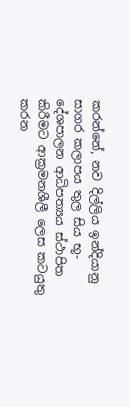කරන්නේ, නව දිල්ලිය ඉන්දියානු සාගර කලාපය තුල සිය භූ-දේශපාලන ආධිපත්‍යය ස්ථාපිත කිරීමට ආක්‍රමනශීලී ලෙස කටයුතු කරන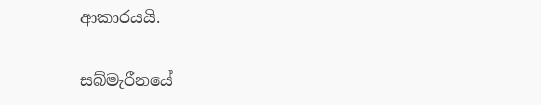ආකාරයයි.

සබ්මැරීනයේ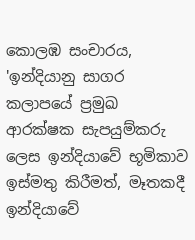කොලඹ සංචාරය, 'ඉන්දියානු සාගර කලාපයේ ප්‍රමුඛ ආරක්ෂක සැපයුම්කරු ලෙස ඉන්දියාවේ භූමිකාව ඉස්මතු කිරීමත්, මෑතකදී ඉන්දියාවේ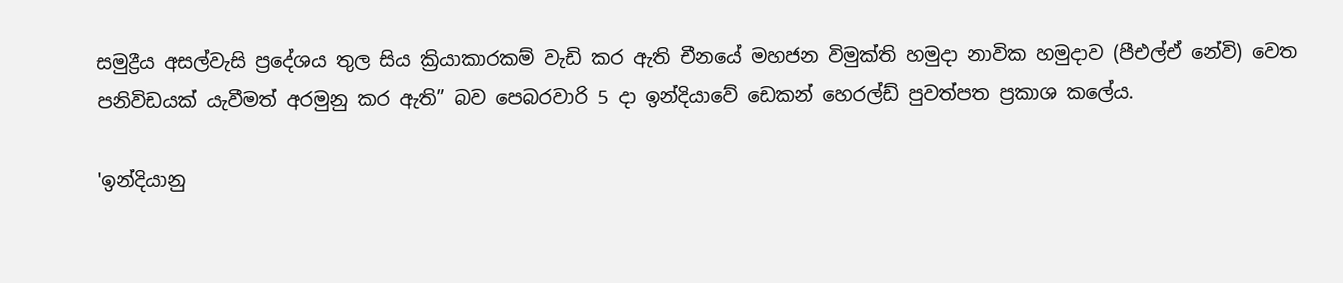සමුද්‍රීය අසල්වැසි ප්‍රදේශය තුල සිය ක්‍රියාකාරකම් වැඩි කර ඇති චීනයේ මහජන විමුක්ති හමුදා නාවික හමුදාව (පීඑල්ඒ නේවි) වෙත පනිවිඩයක් යැවීමත් අරමුනු කර ඇති” බව පෙබරවාරි 5 දා ඉන්දියාවේ ඩෙකන් හෙරල්ඩ් පුවත්පත ප්‍රකාශ කලේය.

'ඉන්දියානු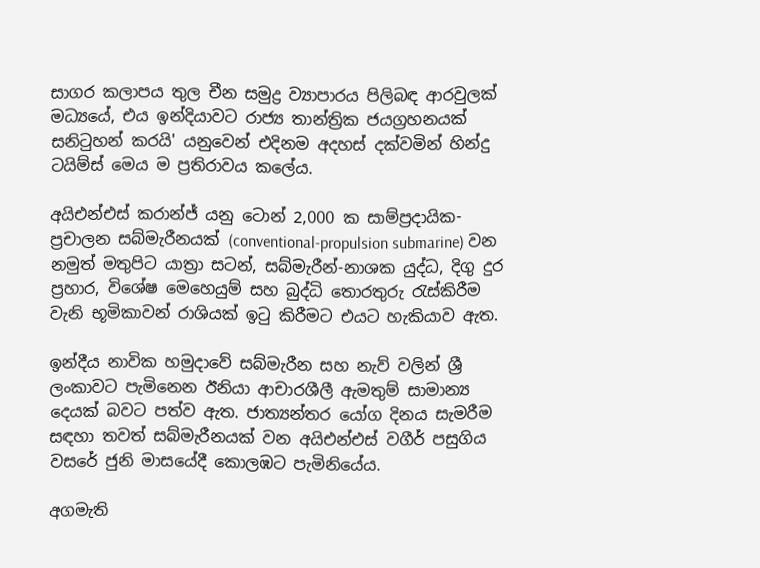සාගර කලාපය තුල චීන සමුද්‍ර ව්‍යාපාරය පිලිබඳ ආරවුලක් මධ්‍යයේ, එය ඉන්දියාවට රාජ්‍ය තාන්ත්‍රික ජයග්‍රහනයක් සනිටුහන් කරයි' යනුවෙන් එදිනම අදහස් දක්වමින් හින්දු ටයිම්ස් මෙය ම ප්‍රතිරාවය කලේය.

අයිඑන්එස් කරාන්ජ් යනු ටොන් 2,000 ක සාම්ප්‍රදායික-ප්‍රචාලන සබ්මැරීනයක් (conventional-propulsion submarine) වන නමුත් මතුපිට යාත්‍රා සටන්, සබ්මැරීන්-නාශක යුද්ධ, දිගු දුර ප්‍රහාර, විශේෂ මෙහෙයුම් සහ බුද්ධි තොරතුරු රැස්කිරීම වැනි භූමිකාවන් රාශියක් ඉටු කිරීමට එයට හැකියාව ඇත.

ඉන්දීය නාවික හමුදාවේ සබ්මැරීන සහ නැව් වලින් ශ්‍රී ලංකාවට පැමිනෙන ඊනියා ආචාරශීලී ඇමතුම් සාමාන්‍ය දෙයක් බවට පත්ව ඇත. ජාත්‍යන්තර යෝග දිනය සැමරීම සඳහා තවත් සබ්මැරීනයක් වන අයිඑන්එස් වගීර් පසුගිය වසරේ ජුනි මාසයේදී කොලඹට පැමිනියේය.

අගමැති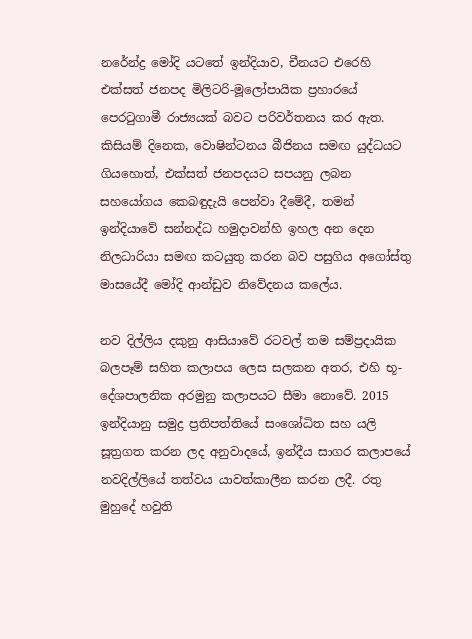නරේන්ද්‍ර මෝදි යටතේ ඉන්දියාව, චීනයට එරෙහි එක්සත් ජනපද මිලිටරි-මූලෝපායික ප්‍රහාරයේ පෙරටුගාමී රාජ්‍යයක් බවට පරිවර්තනය කර ඇත. කිසියම් දිනෙක, වොෂින්ටනය බීජිනය සමඟ යුද්ධයට ගියහොත්, එක්සත් ජනපදයට සපයනු ලබන සහයෝගය කෙබඳුදැයි පෙන්වා දීමේදී, තමන් ඉන්දියාවේ සන්නද්ධ හමුදාවන්හි ඉහල අන දෙන නිලධාරියා සමඟ කටයුතු කරන බව පසුගිය අගෝස්තු මාසයේදී මෝදි ආන්ඩුව නිවේදනය කලේය.

නව දිල්ලිය දකුනු ආසියාවේ රටවල් තම සම්ප්‍රදායික බලපෑම් සහිත කලාපය ලෙස සලකන අතර, එහි භූ-දේශපාලනික අරමුනු කලාපයට සීමා නොවේ. 2015 ඉන්දියානු සමුද්‍ර ප්‍රතිපත්තියේ සංශෝධිත සහ යලි සූත්‍රගත කරන ලද අනුවාදයේ, ඉන්දීය සාගර කලාපයේ නවදිල්ලියේ තත්වය යාවත්කාලීන කරන ලදී. රතු මුහුදේ හවුති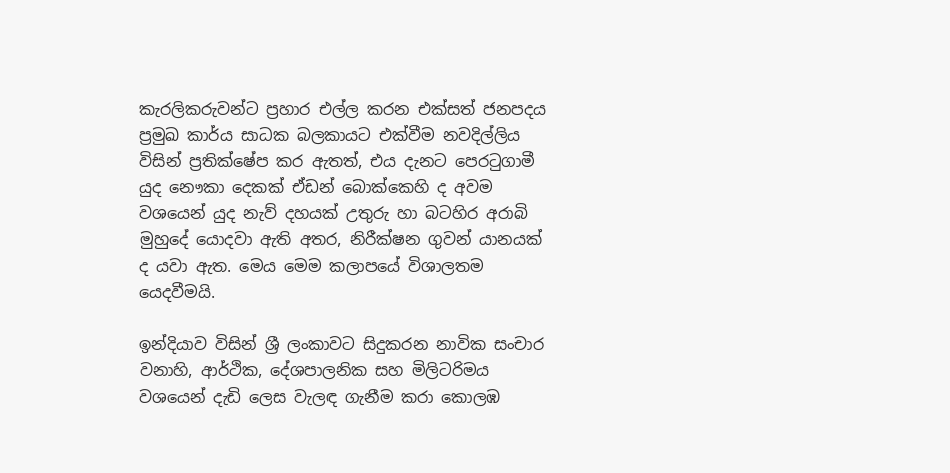කැරලිකරුවන්ට ප්‍රහාර එල්ල කරන එක්සත් ජනපදය ප්‍රමුඛ කාර්ය සාධක බලකායට එක්වීම නවදිල්ලිය විසින් ප්‍රතික්ෂේප කර ඇතත්, එය දැනට පෙරටුගාමී යුද නෞකා දෙකක් ඒඩන් බොක්කෙහි ද අවම වශයෙන් යුද නැව් දහයක් උතුරු හා බටහිර අරාබි මුහුදේ යොදවා ඇති අතර, නිරීක්ෂන ගුවන් යානයක් ද යවා ඇත. මෙය මෙම කලාපයේ විශාලතම යෙදවීමයි.

ඉන්දියාව විසින් ශ්‍රී ලංකාවට සිදුකරන නාවික සංචාර වනාහි, ආර්ථික, දේශපාලනික සහ මිලිටරිමය වශයෙන් දැඩි ලෙස වැලඳ ගැනීම කරා කොලඹ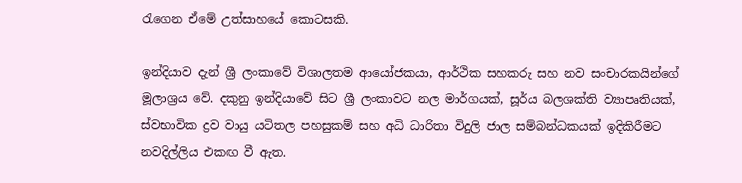රැගෙන ඒමේ උත්සාහයේ කොටසකි.

ඉන්දියාව දැන් ශ්‍රී ලංකාවේ විශාලතම ආයෝජකයා, ආර්ථික සහකරු සහ නව සංචාරකයින්ගේ මූලාශ්‍රය වේ. දකුනු ඉන්දියාවේ සිට ශ්‍රී ලංකාවට නල මාර්ගයක්, සූර්ය බලශක්ති ව්‍යාපෘතියක්, ස්වභාවික ද්‍රව වායු යටිතල පහසුකම් සහ අධි ධාරිතා විදුලි ජාල සම්බන්ධකයක් ඉදිකිරීමට නවදිල්ලිය එකඟ වී ඇත.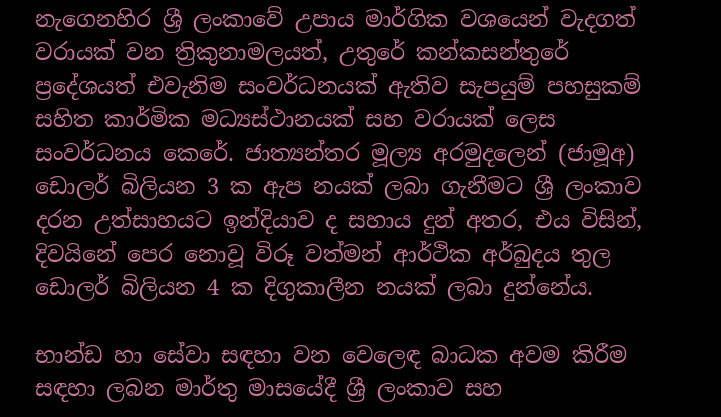නැගෙනහිර ශ්‍රී ලංකාවේ උපාය මාර්ගික වශයෙන් වැදගත් වරායක් වන ත්‍රිකුනාමලයත්, උතුරේ කන්කසන්තුරේ ප්‍රදේශයත් එවැනිම සංවර්ධනයක් ඇතිව සැපයුම් පහසුකම් සහිත කාර්මික මධ්‍යස්ථානයක් සහ වරායක් ලෙස සංවර්ධනය කෙරේ. ජාත්‍යන්තර මූල්‍ය අරමුදලෙන් (ජාමූඅ) ඩොලර් බිලියන 3 ක ඇප නයක් ලබා ගැනීමට ශ්‍රී ලංකාව දරන උත්සාහයට ඉන්දියාව ද සහාය දුන් අතර, එය විසින්, දිවයිනේ පෙර නොවූ විරූ වත්මන් ආර්ථික අර්බුදය තුල ඩොලර් බිලියන 4 ක දිගුකාලීන නයක් ලබා දුන්නේය.

භාන්ඩ හා සේවා සඳහා වන වෙලෙඳ බාධක අවම කිරීම සඳහා ලබන මාර්තු මාසයේදී ශ්‍රී ලංකාව සහ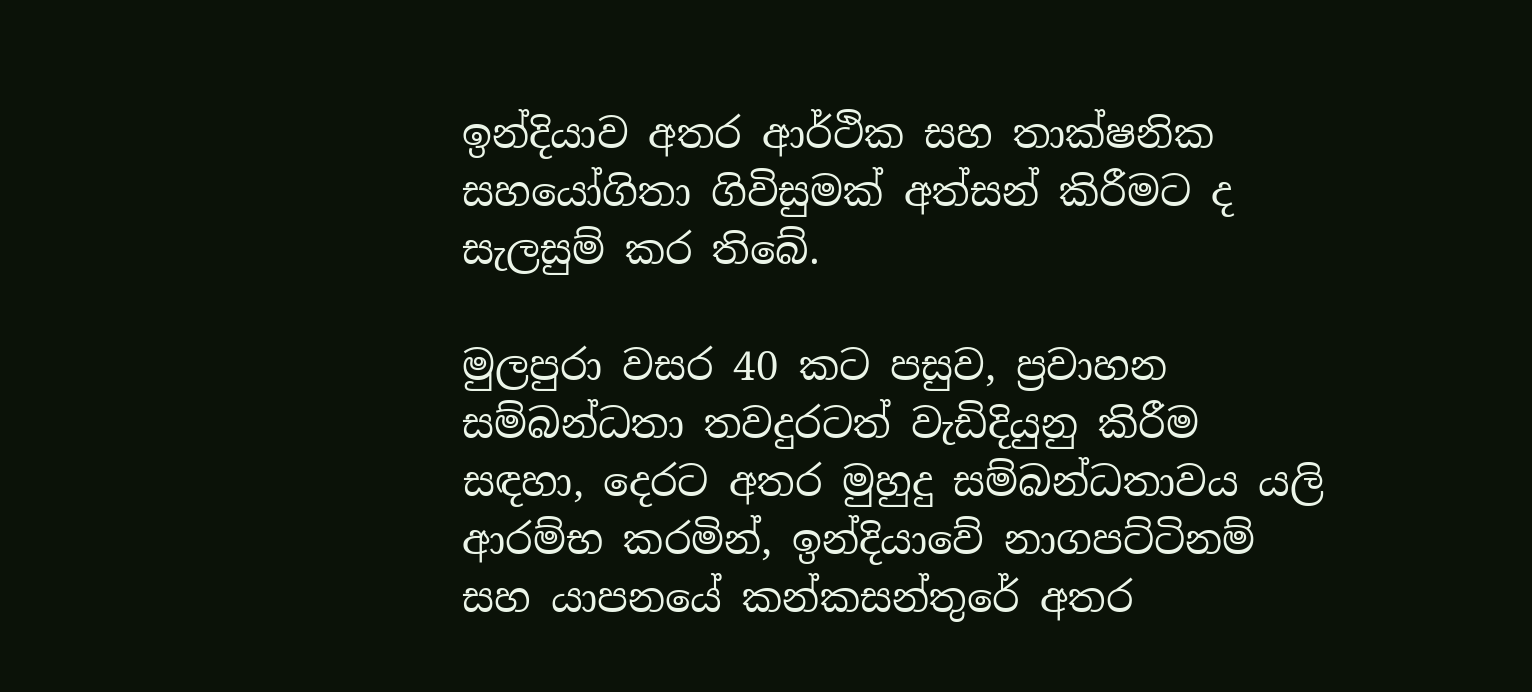ඉන්දියාව අතර ආර්ථික සහ තාක්ෂනික සහයෝගිතා ගිවිසුමක් අත්සන් කිරීමට ද සැලසුම් කර තිබේ.

මුලපුරා වසර 40 කට පසුව, ප්‍රවාහන සම්බන්ධතා තවදුරටත් වැඩිදියුනු කිරීම සඳහා, දෙරට අතර මුහුදු සම්බන්ධතාවය යලි ආරම්භ කරමින්, ඉන්දියාවේ නාගපට්ටිනම් සහ යාපනයේ කන්කසන්තුරේ අතර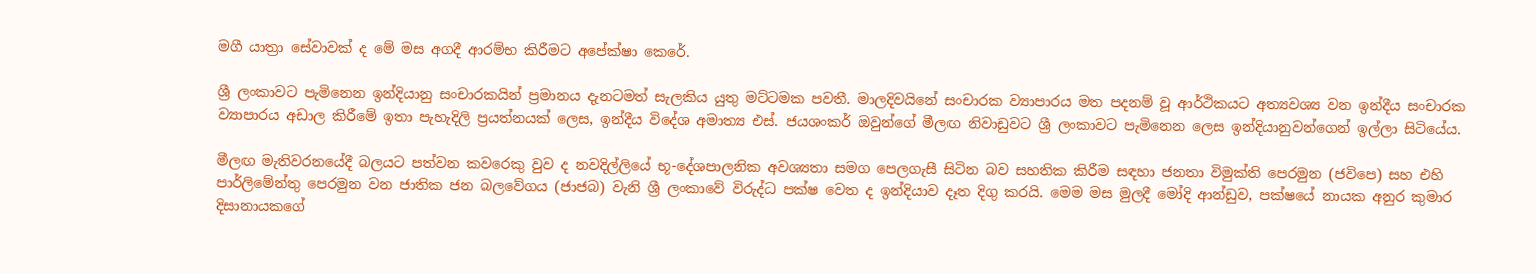මගී යාත්‍රා සේවාවක් ද මේ මස අගදී ආරම්භ කිරීමට අපේක්ෂා කෙරේ.

ශ්‍රී ලංකාවට පැමිනෙන ඉන්දියානු සංචාරකයින් ප්‍රමානය දැනටමත් සැලකිය යුතු මට්ටමක පවතී. මාලදිවයිනේ සංචාරක ව්‍යාපාරය මත පදනම් වූ ආර්ථිකයට අත්‍යවශ්‍ය වන ඉන්දීය සංචාරක ව්‍යාපාරය අඩාල කිරීමේ ඉතා පැහැදිලි ප්‍රයත්නයක් ලෙස, ඉන්දීය විදේශ අමාත්‍ය එස්. ජයශංකර් ඔවුන්ගේ මීලඟ නිවාඩුවට ශ්‍රී ලංකාවට පැමිනෙන ලෙස ඉන්දියානුවන්ගෙන් ඉල්ලා සිටියේය.

මීලඟ මැතිවරනයේදී බලයට පත්වන කවරෙකු වුව ද නවදිල්ලියේ භූ-දේශපාලනික අවශ්‍යතා සමග පෙලගැසී සිටින බව සහතික කිරීම සඳහා ජනතා විමුක්ති පෙරමුන (ජවිපෙ) සහ එහි පාර්ලිමේන්තු පෙරමුන වන ජාතික ජන බලවේගය (ජාජබ) වැනි ශ්‍රී ලංකාවේ විරුද්ධ පක්ෂ වෙත ද ඉන්දියාව දෑත දිගු කරයි. මෙම මස මුලදී මෝදි ආන්ඩුව, පක්ෂයේ නායක අනුර කුමාර දිසානායකගේ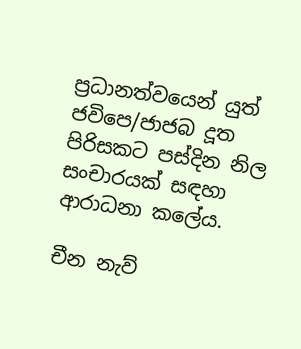ප්‍රධානත්වයෙන් යුත් ජවිපෙ/ජාජබ දූත පිරිසකට පස්දින නිල සංචාරයක් සඳහා ආරාධනා කලේය.

චීන නැව්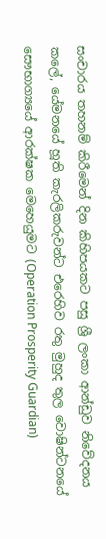සංචාරය තහනම් කිරීමෙන් දින කිහිපයකට පසු ශ්‍රී ලංකා ආන්ඩුව නිවේදනය කලේ, යේමනයේ හූති කැරලිකරුවන්ට එරෙහිව රතු මුහුද තුල වොෂින්ටනයේ සෞභාග්‍යයේ ආරක්ෂක මෙහෙයුමට (Operation Prosperity Guardian)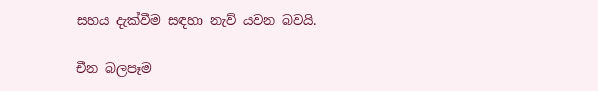සහය දැක්වීම සඳහා නැව් යවන බවයි.

චීන බලපෑම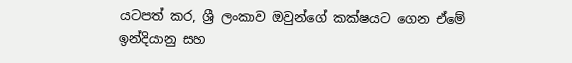යටපත් කර, ශ්‍රී ලංකාව ඔවුන්ගේ කක්ෂයට ගෙන ඒමේ ඉන්දියානු සහ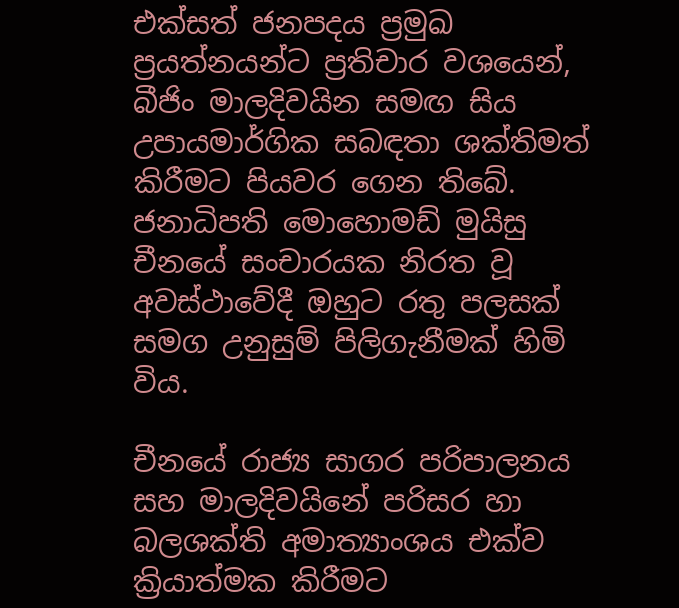එක්සත් ජනපදය ප්‍රමුඛ ප්‍රයත්නයන්ට ප්‍රතිචාර වශයෙන්, බීජිං මාලදිවයින සමඟ සිය උපායමාර්ගික සබඳතා ශක්තිමත් කිරීමට පියවර ගෙන තිබේ. ජනාධිපති මොහොමඩ් මුයිසු චීනයේ සංචාරයක නිරත වූ අවස්ථාවේදී ඔහුට රතු පලසක් සමග උනුසුම් පිලිගැනීමක් හිමි විය.

චීනයේ රාජ්‍ය සාගර පරිපාලනය සහ මාලදිවයිනේ පරිසර හා බලශක්ති අමාත්‍යාංශය එක්ව ක්‍රියාත්මක කිරීමට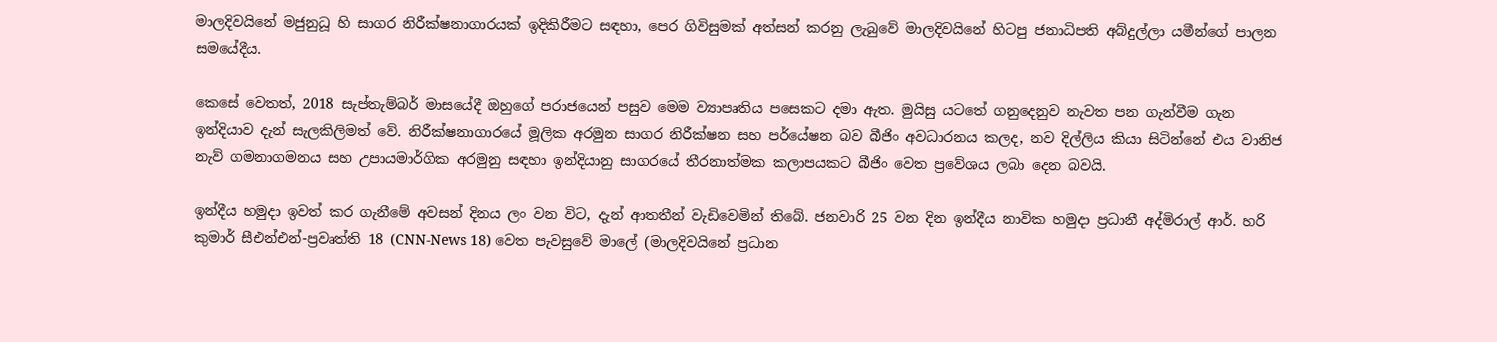මාලදිවයිනේ මජුනුධූ හි සාගර නිරීක්ෂනාගාරයක් ඉදිකිරීමට සඳහා, පෙර ගිවිසුමක් අත්සන් කරනු ලැබුවේ මාලදිවයිනේ හිටපු ජනාධිපති අබ්දුල්ලා යමීන්ගේ පාලන සමයේදීය.

කෙසේ වෙතත්, 2018 සැප්තැම්බර් මාසයේදී ඔහුගේ පරාජයෙන් පසුව මෙම ව්‍යාපෘතිය පසෙකට දමා ඇත. මුයිසු යටතේ ගනුදෙනුව නැවත පන ගැන්වීම ගැන ඉන්දියාව දැන් සැලකිලිමත් වේ. නිරීක්ෂනාගාරයේ මූලික අරමුන සාගර නිරීක්ෂන සහ පර්යේෂන බව බීජිං අවධාරනය කලද, නව දිල්ලිය කියා සිටින්නේ එය වානිජ නැව් ගමනාගමනය සහ උපායමාර්ගික අරමුනු සඳහා ඉන්දියානු සාගරයේ තීරනාත්මක කලාපයකට බීජිං වෙත ප්‍රවේශය ලබා දෙන බවයි.

ඉන්දීය හමුදා ඉවත් කර ගැනීමේ අවසන් දිනය ලං වන විට, දැන් ආතතීන් වැඩිවෙමින් තිබේ. ජනවාරි 25 වන දින ඉන්දීය නාවික හමුදා ප්‍රධානී අද්මිරාල් ආර්. හරි කුමාර් සීඑන්එන්-ප්‍රවෘත්ති 18 (CNN-News 18) වෙත පැවසුවේ මාලේ (මාලදිවයිනේ ප්‍රධාන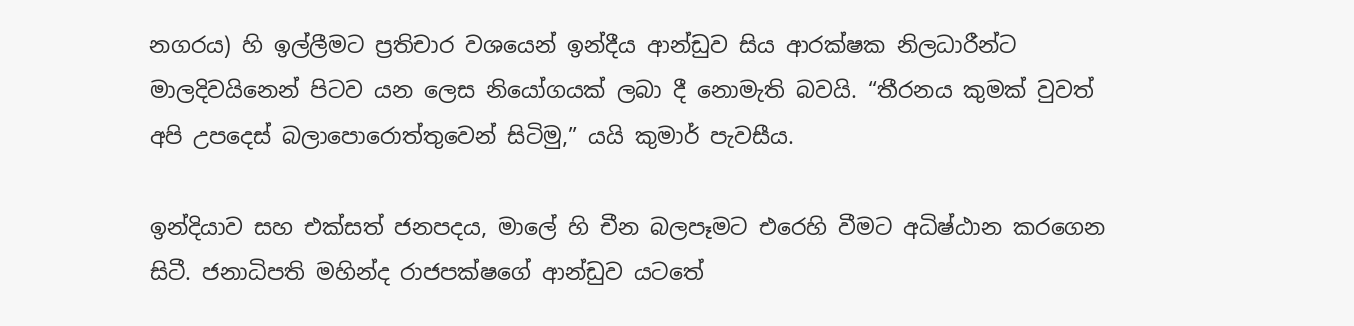නගරය) හි ඉල්ලීමට ප්‍රතිචාර වශයෙන් ඉන්දීය ආන්ඩුව සිය ආරක්ෂක නිලධාරීන්ට මාලදිවයිනෙන් පිටව යන ලෙස නියෝගයක් ලබා දී නොමැති බවයි. “තීරනය කුමක් වුවත් අපි උපදෙස් බලාපොරොත්තුවෙන් සිටිමු,” යයි කුමාර් පැවසීය.

ඉන්දියාව සහ එක්සත් ජනපදය, මාලේ හි චීන බලපෑමට එරෙහි වීමට අධිෂ්ඨාන කරගෙන සිටී. ජනාධිපති මහින්ද රාජපක්ෂගේ ආන්ඩුව යටතේ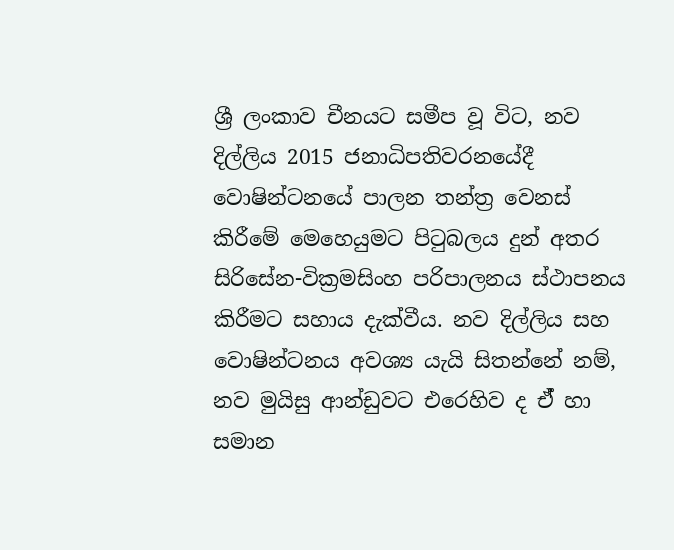ශ්‍රී ලංකාව චීනයට සමීප වූ විට, නව දිල්ලිය 2015 ජනාධිපතිවරනයේදී වොෂින්ටනයේ පාලන තන්ත්‍ර වෙනස් කිරීමේ මෙහෙයුමට පිටුබලය දුන් අතර සිරිසේන-වික්‍රමසිංහ පරිපාලනය ස්ථාපනය කිරීමට සහාය දැක්වීය. නව දිල්ලිය සහ වොෂින්ටනය අවශ්‍ය යැයි සිතන්නේ නම්, නව මුයිසු ආන්ඩුවට එරෙහිව ද ඒ් හා සමාන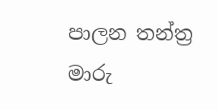පාලන තන්ත්‍ර මාරු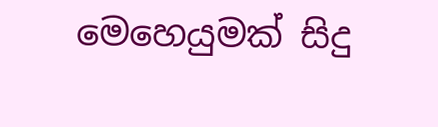මෙහෙයුමක් සිදු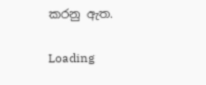කරනු ඇත.

Loading